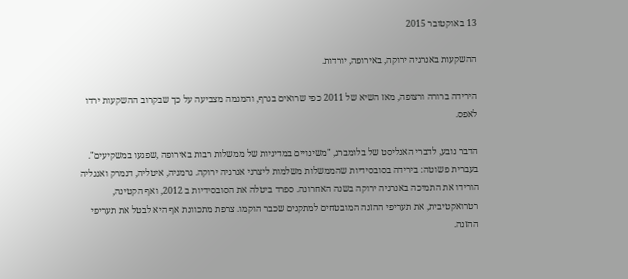13 באוקטובר 2015

ההשקעות באנרגיה ירוקה, באירופה, יורדות.

הירידה ברורה ורצופה, מאז השיא של 2011 כפי שרואים בגרף, והמגמה מצביעה על כך שבקרוב ההשקעות ירדו לאפס.

הדבר נובע, לדברי האנליסט של בלומברג, "משינויים במדיניות של ממשלות רבות באירופה ,שפגעו במשקיעים". בעברית פשוטה: בירידה בסובסידיות שהממשלות משלמות ליצרני אנרגיה ירוקה. גרמניה, איטליה, דנמרק ואנגליה הורידו את התמיכה באנרגיה ירוקה בשנה האחרונה. ספרד ביטלה את הסובסידיות ב 2012, ואף הקטינה, רטרואקטיבית, את תעריפי ההזנה המובטחים למתקנים שכבר הוקמו. צרפת מתכוונת אף היא לבטל את תעריפי ההזנה.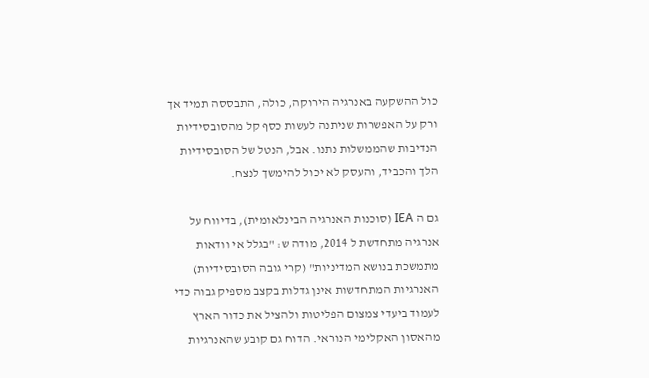כול ההשקעה באנרגיה הירוקה, כולה, התבססה תמיד אך ורק על האפשרות שניתנה לעשות כסף קל מהסובסידיות הנדיבות שהממשלות נתנו. אבל, הנטל של הסובסידיות הלך והכביד, והעסק לא יכול להימשך לנצח.

גם ה IEA (סוכנות האנרגיה הבינלאומית), בדיווח על אנרגיה מתחדשת ל 2014, מודה ש: "בגלל אי וודאות מתמשכת בנושא המדיניות" (קרי גובה הסובסידיות) האנרגיות המתחדשות אינן גדלות בקצב מספיק גבוה כדי לעמוד ביעדי צמצום הפליטות ולהציל את כדור הארץ מהאסון האקלימי הנוראי. הדוח גם קובע שהאנרגיות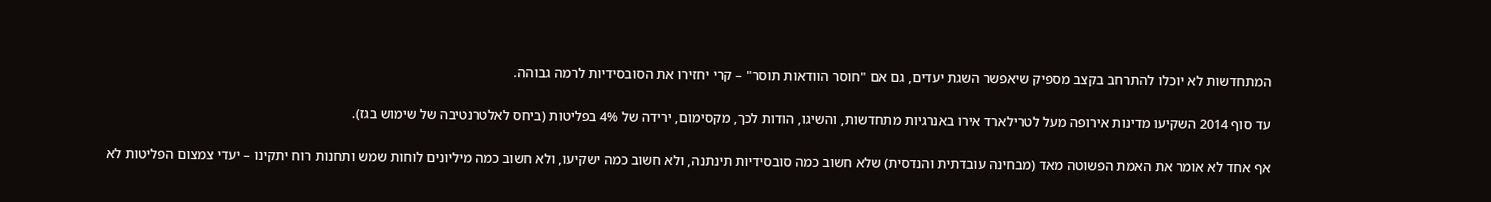המתחדשות לא יוכלו להתרחב בקצב מספיק שיאפשר השגת יעדים, גם אם "חוסר הוודאות תוסר" – קרי יחזירו את הסובסידיות לרמה גבוהה.

עד סוף 2014 השקיעו מדינות אירופה מעל לטרילארד אירו באנרגיות מתחדשות, והשיגו, הודות לכך, מקסימום, ירידה של 4% בפליטות (ביחס לאלטרנטיבה של שימוש בגז).

אף אחד לא אומר את האמת הפשוטה מאד (מבחינה עובדתית והנדסית) שלא חשוב כמה סובסידיות תינתנה, ולא חשוב כמה ישקיעו, ולא חשוב כמה מיליונים לוחות שמש ותחנות רוח יתקינו – יעדי צמצום הפליטות לא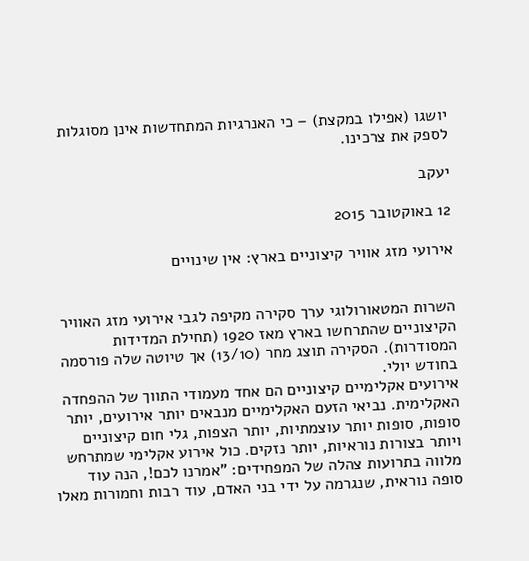יושגו (אפילו במקצת) – כי האנרגיות המתחדשות אינן מסוגלות לספק את צרכינו.

יעקב

12 באוקטובר 2015

אירועי מזג אוויר קיצוניים בארץ: אין שינויים


השרות המטאורולוגי ערך סקירה מקיפה לגבי אירועי מזג האוויר הקיצוניים שהתרחשו בארץ מאז 1920 (תחילת המדידות המסודרות). הסקירה תוצג מחר (13/10) אך טיוטה שלה פורסמה בחודש יולי.
אירועים אקלימיים קיצוניים הם אחד מעמודי התווך של ההפחדה האקלימית. נביאי הזעם האקלימיים מנבאים יותר אירועים, יותר סופות, סופות יותר עוצמתיות, יותר הצפות, גלי חום קיצוניים ויותר בצורות נוראיות, יותר נזקים. כול אירוע אקלימי שמתרחש מלווה בתרועות צהלה של המפחידים: "אמרנו לכם!, הנה עוד סופה נוראית, שנגרמה על ידי בני האדם, עוד רבות וחמורות מאלו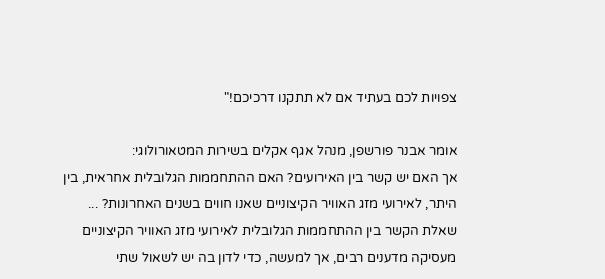צפויות לכם בעתיד אם לא תתקנו דרכיכם!"

אומר אבנר פורשפן, מנהל אגף אקלים בשירות המטאורולוגי:
אך האם יש קשר בין האירועים? האם ההתחממות הגלובלית אחראית, בין היתר, לאירועי מזג האוויר הקיצוניים שאנו חווים בשנים האחרונות? ... שאלת הקשר בין ההתחממות הגלובלית לאירועי מזג האוויר הקיצוניים מעסיקה מדענים רבים, אך למעשה, כדי לדון בה יש לשאול שתי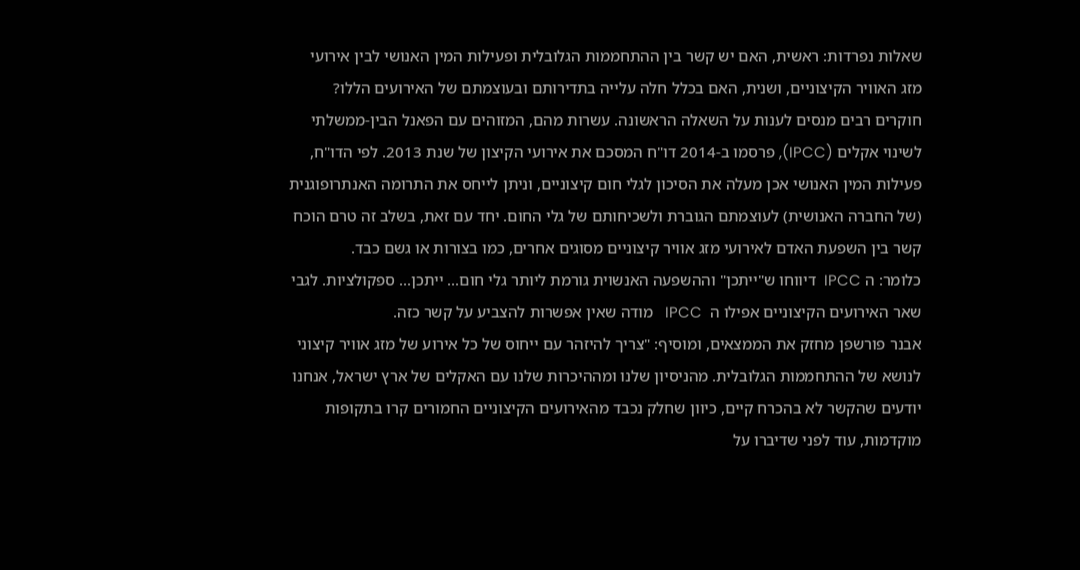שאלות נפרדות: ראשית, האם יש קשר בין ההתחממות הגלובלית ופעילות המין האנושי לבין אירועי מזג האוויר הקיצוניים, ושנית, האם בכלל חלה עלייה בתדירותם ובעוצמתם של האירועים הללו?
חוקרים רבים מנסים לענות על השאלה הראשונה. עשרות מהם, המזוהים עם הפאנל הבין-ממשלתי לשינוי אקלים (IPCC), פרסמו ב-2014 דו"ח המסכם את אירועי הקיצון של שנת 2013. לפי הדו"ח, פעילות המין האנושי אכן מעלה את הסיכון לגלי חום קיצוניים, וניתן לייחס את התרומה האנתרופוגנית (של החברה האנושית) לעוצמתם הגוברת ולשכיחותם של גלי החום. יחד עם זאת, בשלב זה טרם הוכח קשר בין השפעת האדם לאירועי מזג אוויר קיצוניים מסוגים אחרים, כמו בצורות או גשם כבד.
כלומר: ה IPCC  דיווחו ש"ייתכן" וההשפעה האנשוית גורמת ליותר גלי חום... ייתכן... ספקולציות. לגבי שאר האירועים הקיצוניים אפילו ה  IPCC   מודה שאין אפשרות להצביע על קשר כזה.
אבנר פורשפן מחזק את הממצאים, ומוסיף: "צריך להיזהר עם ייחוס של כל אירוע של מזג אוויר קיצוני לנושא של ההתחממות הגלובלית. מהניסיון שלנו ומההיכרות שלנו עם האקלים של ארץ ישראל, אנחנו יודעים שהקשר לא בהכרח קיים, כיוון שחלק נכבד מהאירועים הקיצוניים החמורים קרו בתקופות מוקדמות, עוד לפני שדיברו על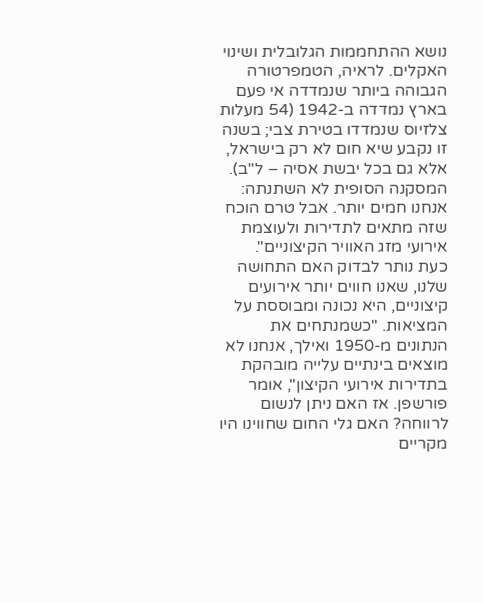נושא ההתחממות הגלובלית ושינוי האקלים. לראיה, הטמפרטורה הגבוהה ביותר שנמדדה אי פעם בארץ נמדדה ב-1942 (54 מעלות צלזיוס שנמדדו בטירת צבי; בשנה זו נקבע שיא חום לא רק בישראל, אלא גם בכל יבשת אסיה – ל"ב). המסקנה הסופית לא השתנתה: אנחנו חמים יותר. אבל טרם הוכח שזה מתאים לתדירות ולעוצמת אירועי מזג האוויר הקיצוניים".
כעת נותר לבדוק האם התחושה שלנו, שאנו חווים יותר אירועים קיצוניים, היא נכונה ומבוססת על המציאות. "כשמנתחים את הנתונים מ-1950 ואילך, אנחנו לא מוצאים בינתיים עלייה מובהקת בתדירות אירועי הקיצון", אומר פורשפן. אז האם ניתן לנשום לרווחה? האם גלי החום שחווינו היו מקריים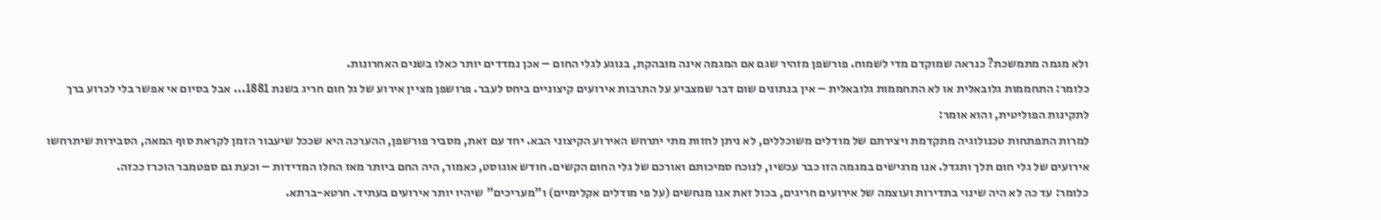ולא מגמה מתמשכת? כנראה שמוקדם מדי לשמוח. פורשפן מזהיר שגם אם המגמה אינה מובהקת, בנוגע לגלי החום – אכן נמדדים יותר כאלו בשנים האחרונות.
כלומר: התחממות גלובאלית או לא התחממות גלובאלית – אין בנתונים שום דבר שמצביע על התרבות אירועים קיצוניים ביחס לעבר. פרושפן מציין אירוע של גל חום חריג בשנת 1881... אבל בסיום אי אפשר בלי לכרוע ברך לתקינות הפוליטית, והוא אומר:
למרות התפתחות טכנולוגיה מתקדמת ויצירתם של מודלים משוכללים, לא ניתן לחזות מתי יתרחש האירוע הקיצוני הבא. יחד עם זאת, מסביר פורשפן, ההערכה היא שככל שיעבור הזמן לקראת סוף המאה, הסבירות שיתרחשו אירועים של גלי חום תלך ותגדל. אנו מרגישים במגמה הזו כבר עכשיו, לנוכח סמיכותם ואורכם של גלי החום הקשים. חודש אוגוסט, כאמור, היה החם ביותר מאז החלו המדידות – וכעת גם ספטמבר הוכרז ככזה.
כלומר: עד כה לא היה שינוי בתדירות ועוצמה של אירועים חריגים, בכול זאת אנו מנחשים (על פי מודלים אקלימיים) ו"מעריכים" שיהיו יותר אירועים בעתיד. חרטא-ברתא.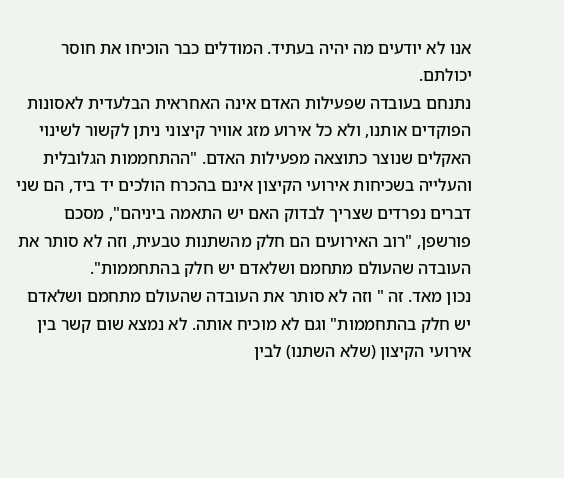אנו לא יודעים מה יהיה בעתיד. המודלים כבר הוכיחו את חוסר יכולתם.
נתנחם בעובדה שפעילות האדם אינה האחראית הבלעדית לאסונות הפוקדים אותנו, ולא כל אירוע מזג אוויר קיצוני ניתן לקשור לשינוי האקלים שנוצר כתוצאה מפעילות האדם. "ההתחממות הגלובלית והעלייה בשכיחות אירועי הקיצון אינם בהכרח הולכים יד ביד, הם שני דברים נפרדים שצריך לבדוק האם יש התאמה ביניהם", מסכם פורשפן, "רוב האירועים הם חלק מהשתנות טבעית, וזה לא סותר את העובדה שהעולם מתחמם ושלאדם יש חלק בהתחממות".
נכון מאד. זה " וזה לא סותר את העובדה שהעולם מתחמם ושלאדם יש חלק בהתחממות" וגם לא מוכיח אותה. לא נמצא שום קשר בין אירועי הקיצון (שלא השתנו) לבין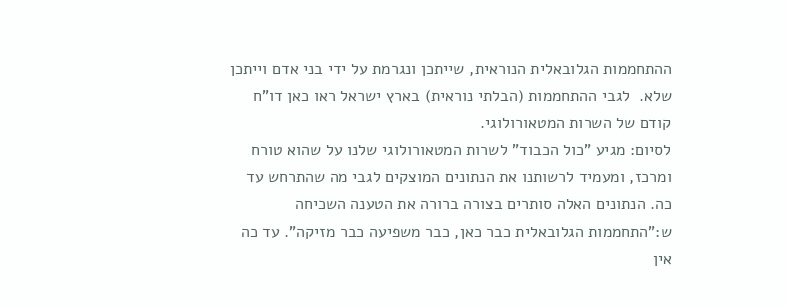ההתחממות הגלובאלית הנוראית, שייתכן ונגרמת על ידי בני אדם וייתכן שלא.  לגבי ההתחממות (הבלתי נוראית) בארץ ישראל ראו כאן דו"ח קודם של השרות המטאורולוגי.
לסיום: מגיע "כול הכבוד" לשרות המטאורולוגי שלנו על שהוא טורח ומרכז, ומעמיד לרשותנו את הנתונים המוצקים לגבי מה שהתרחש עד כה. הנתונים האלה סותרים בצורה ברורה את הטענה השכיחה ש:"התחממות הגלובאלית כבר כאן, כבר משפיעה כבר מזיקה". עד כה אין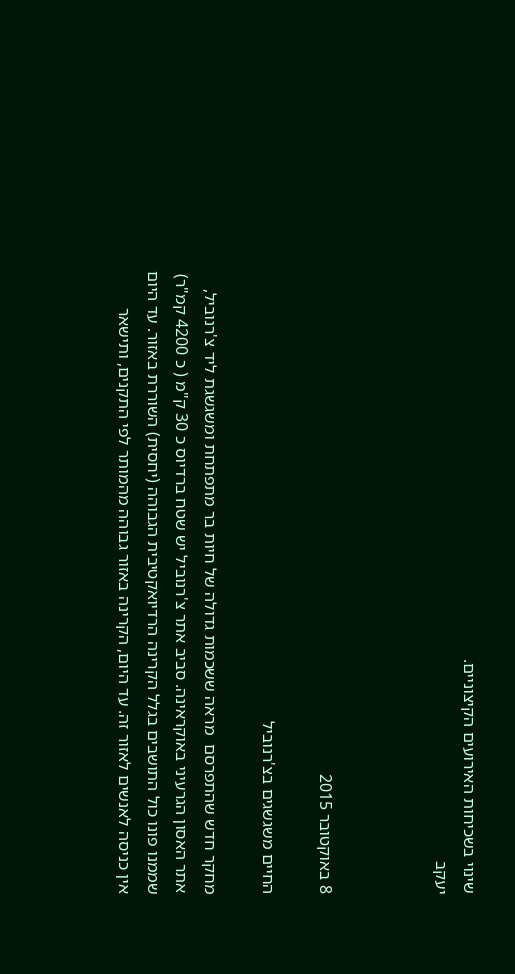שינוי בשכיחות האירועים הקיצוניים.
יעקב



8 באוקטובר 2015

החיים משגשגים בצ'רנוביל

מחקר חדש שהתפרסם  מראה ששכמות גדולה של חיות בר מתפתחת ומשגשגת ליד צ'רנוביל, אתר האסון הגרעיני באוקראינה. סביב אתר צ'רנוביל יש שטח ברדיוס כ 30 ק"מ ( כ 4200 קמ"ר) שממנו פונו כול התושבים בגלל הקרינה הרדיואקטיבית הגבוהה (יחסית) השוררת באזור. עד היום אין כניסה לאנשים לאזור זה. עד היום, הקרינה באזור גבוהה מהמותר לפי התקנים, ותישאר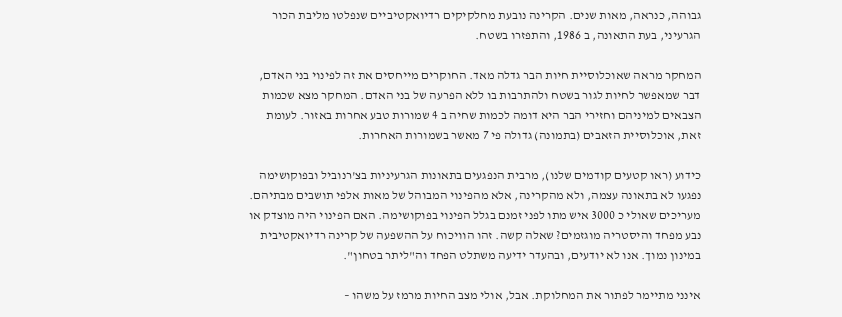גבוהה, כנראה, מאות שנים. הקרינה נובעת מחלקיקים רדיואקטיביים שנפלטו מליבת הכור הגרעיני, בעת התאונה, ב 1986, והתפזרו בשטח.

המחקר מראה שאוכלוסיית חיות הבר גדלה מאד. החוקרים מייחסים את זה לפינוי בני האדם, דבר שמאפשר לחיות לגור בשטח ולהתרבות בו ללא הפרעה של בני האדם. המחקר מצא שכמות הצבאים למיניהם וחזירי הבר היא דומה לכמות שחיה ב 4 שמורות טבע אחרות באזור. לעומת זאת, אוכלוסיית הזאבים (בתמונה) גדולה פי 7 מאשר בשמורות האחרות.

כידוע (ראו קטעים קודמים שלנו), מרבית הנפגעים בתאונות הגרעיניות בצ'רנוביל ובפוקושימה נפגעו לא בתאונה עצמה, ולא מהקרינה, אלא מהפינוי המבוהל של מאות אלפי תושבים מבתיהם.  מעריכים שאולי כ 3000 איש מתו לפני זמנם בגלל הפינוי בפוקושימה. האם הפינוי היה מוצדק או נבע מפחד והיסטריה מוגזמים? שאלה קשה. זהו הוויכוח על ההשפעה של קרינה רדיואקטיבית במינון נמוך. אנו לא יודעים, ובהעדר ידיעה משתלט הפחד וה"ליתר בטחון".

אינני מתיימר לפתור את המחלוקת. אבל, אולי מצב החיות מרמז על משהו –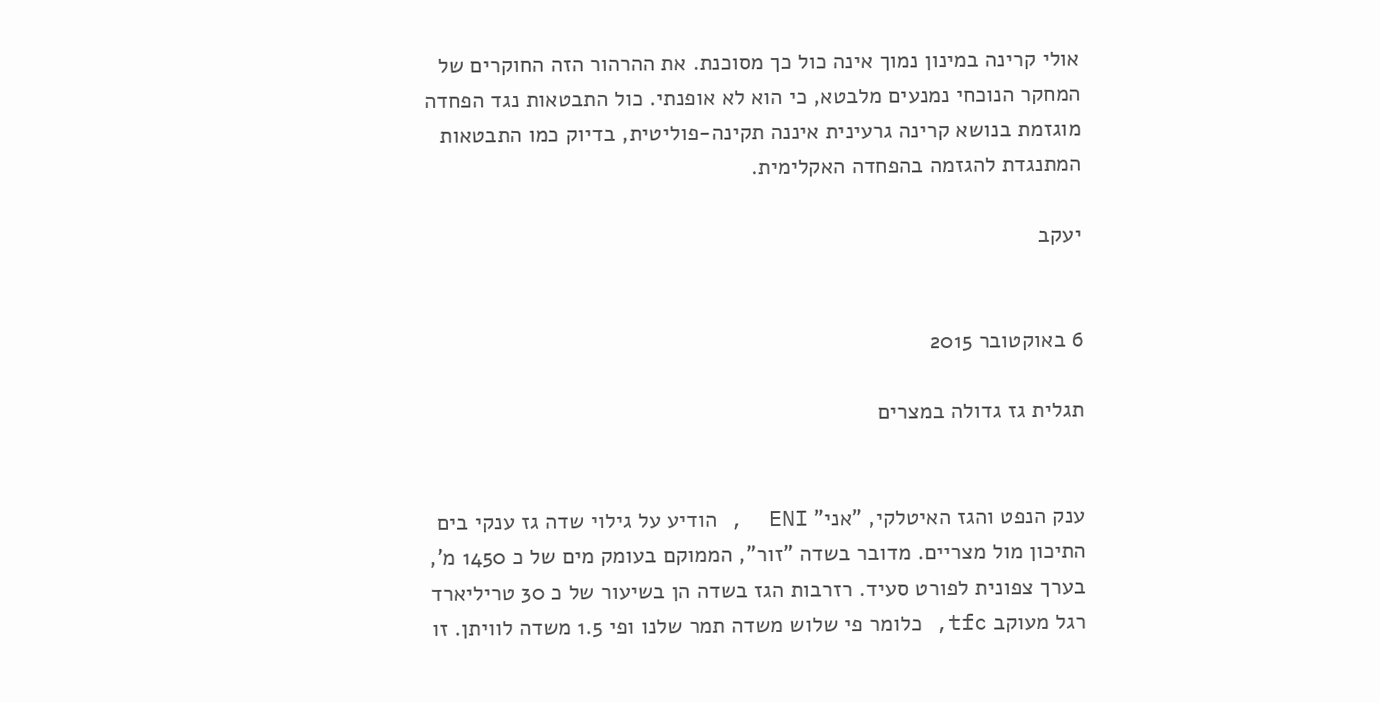אולי קרינה במינון נמוך אינה כול כך מסוכנת. את ההרהור הזה החוקרים של המחקר הנוכחי נמנעים מלבטא, כי הוא לא אופנתי. כול התבטאות נגד הפחדה מוגזמת בנושא קרינה גרעינית איננה תקינה-פוליטית, בדיוק כמו התבטאות המתנגדת להגזמה בהפחדה האקלימית.

יעקב


6 באוקטובר 2015

תגלית גז גדולה במצרים


ענק הנפט והגז האיטלקי, "אני" ENI  , הודיע על גילוי שדה גז ענקי בים התיכון מול מצריים. מדובר בשדה "זור", הממוקם בעומק מים של כ 1450 מ', בערך צפונית לפורט סעיד. רזרבות הגז בשדה הן בשיעור של כ 30 טריליארד רגל מעוקב tfc, כלומר פי שלוש משדה תמר שלנו ופי 1.5 משדה לוויתן. זו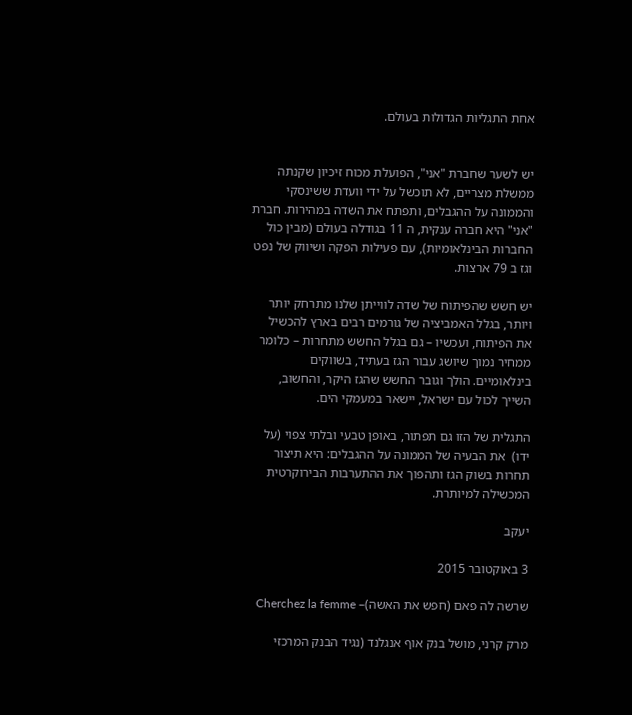אחת התגליות הגדולות בעולם.


יש לשער שחברת "אני", הפועלת מכוח זיכיון שקנתה ממשלת מצריים, לא תוכשל על ידי וועדת ששינסקי והממונה על ההגבלים, ותפתח את השדה במהירות. חברת "אני" היא חברה ענקית, ה 11 בגודלה בעולם (מבין כול החברות הבינלאומיות), עם פעילות הפקה ושיווק של נפט וגז ב 79 ארצות.

יש חשש שהפיתוח של שדה לווייתן שלנו מתרחק יותר ויותר, בגלל האמביציה של גורמים רבים בארץ להכשיל את הפיתוח, ועכשיו – גם בגלל החשש מתחרות – כלומר ממחיר נמוך שיושג עבור הגז בעתיד, בשווקים בינלאומיים. הולך וגובר החשש שהגז היקר, והחשוב, השייך לכול עם ישראל, יישאר במעמקי הים.

התגלית של הזו גם תפתור, באופן טבעי ובלתי צפוי (על ידו)  את הבעיה של הממונה על ההגבלים: היא תיצור תחרות בשוק הגז ותהפוך את ההתערבות הבירוקרטית המכשילה למיותרת.

יעקב

3 באוקטובר 2015

שרשה לה פאם (חפש את האשה)– Cherchez la femme

מרק קרני, מושל בנק אוף אנגלנד (נגיד הבנק המרכזי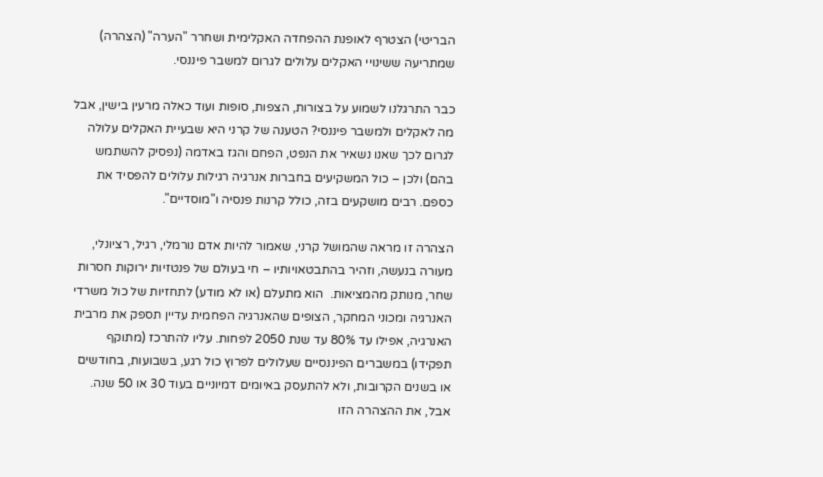הבריטי) הצטרף לאופנת ההפחדה האקלימית ושחרר "הערה" (הצהרה) שמתריעה ששינויי האקלים עלולים לגרום למשבר פיננסי.

כבר התרגלנו לשמוע על בצורות, הצפות, סופות ועוד כאלה מרעין בישין, אבל מה לאקלים ולמשבר פיננסי? הטענה של קרני היא שבעיית האקלים עלולה לגרום לכך שאנו נשאיר את הנפט, הפחם והגז באדמה (נפסיק להשתמש בהם) ולכן – כול המשקיעים בחברות אנרגיה רגילות עלולים להפסיד את כספם. רבים מושקעים בזה, כולל קרנות פנסיה ו"מוסדיים".

הצהרה זו מראה שהמושל קרני, שאמור להיות אדם נורמלי, רגיל, רציונלי, מעורה בנעשה, וזהיר בהתבטאויותיו – חי בעולם של פנטזיות ירוקות חסרות שחר, מנותק מהמציאות.  הוא מתעלם (או לא מודע) לתחזיות של כול משרדי האנרגיה ומכוני המחקר, הצופים שהאנרגיה הפחמית עדיין תספק את מרבית האנרגיה, אפילו עד 80% עד שנת 2050 לפחות. עליו להתרכז (מתוקף תפקידו) במשברים הפיננסיים שעלולים לפרוץ כול רגע, בשבועות, בחודשים או בשנים הקרובות, ולא להתעסק באיומים דמיוניים בעוד 30 או 50 שנה.
אבל, את ההצהרה הזו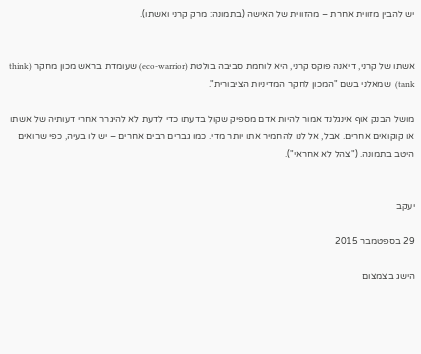יש להבין מזווית אחרת – מהזווית של האישה (בתמונה: מרק קרני ואשתו).


אשתו של קרני, דיאנה פוקס קרני, היא לוחמת סביבה בולטת (eco-warrior) שעומדת בראש מכון מחקר (think tank)  שמאלני בשם "המכון לחקר המדיניות הציבורית".

מושל הבנק אוף אינגלנד אמור להיות אדם מספיק שקול בדעתו כדי לדעת לא להיגרר אחרי דעותיה של אשתו או קוקואים אחרים. אבל, אל לנו להחמיר אתו יותר מדי. כמו גברים רבים אחרים – יש לו בעיה, כפי שרואים היטב בתמונה. ("צהל לא אחראי").


יעקב

29 בספטמבר 2015

הישג בצמצום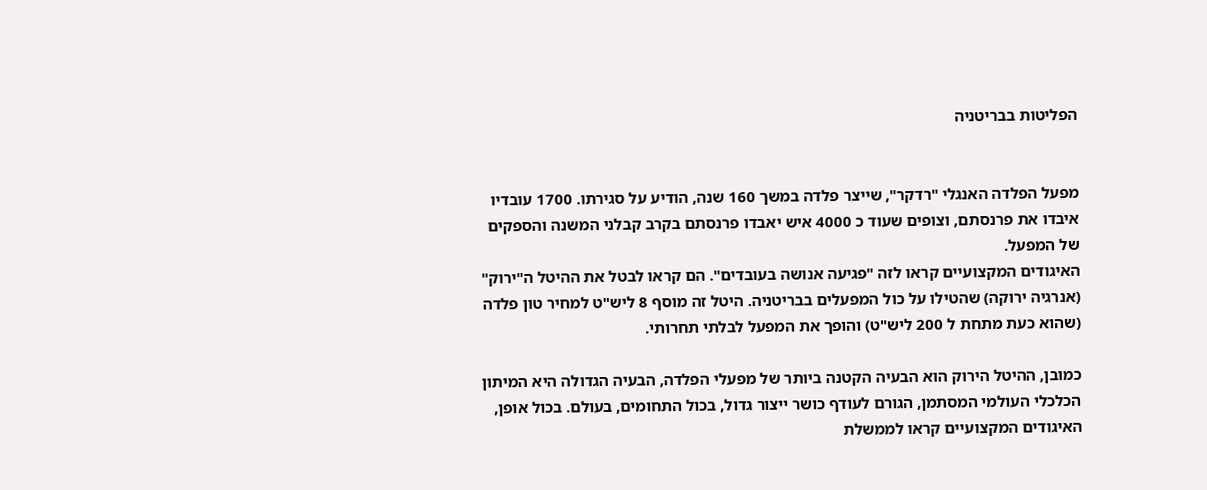הפליטות בבריטניה


מפעל הפלדה האנגלי "רדקר", שייצר פלדה במשך 160 שנה, הודיע על סגירתו. 1700 עובדיו איבדו את פרנסתם, וצופים שעוד כ 4000 איש יאבדו פרנסתם בקרב קבלני המשנה והספקים של המפעל.
האיגודים המקצועיים קראו לזה "פגיעה אנושה בעובדים". הם קראו לבטל את ההיטל ה"ירוק" (אנרגיה ירוקה) שהטילו על כול המפעלים בבריטניה. היטל זה מוסף 8 ליש"ט למחיר טון פלדה (שהוא כעת מתחת ל 200 ליש"ט) והופך את המפעל לבלתי תחרותי.

כמובן, ההיטל הירוק הוא הבעיה הקטנה ביותר של מפעלי הפלדה, הבעיה הגדולה היא המיתון הכלכלי העולמי המסתמן, הגורם לעודף כושר ייצור גדול, בכול התחומים, בעולם. בכול אופן, האיגודים המקצועיים קראו לממשלת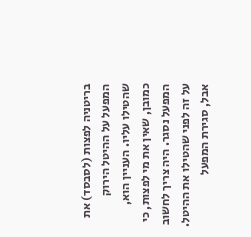בריטניה לפצות (לסבסד) את המפעל על ההיטל הירוק שהטילו עליו. העניין הוא, כמובן, שאין את מי לפצות, כי המפעל נסגר. היה צריך לחשוב על זה לפני שהטילו את ההיטל.
אבל, סגירת המפעל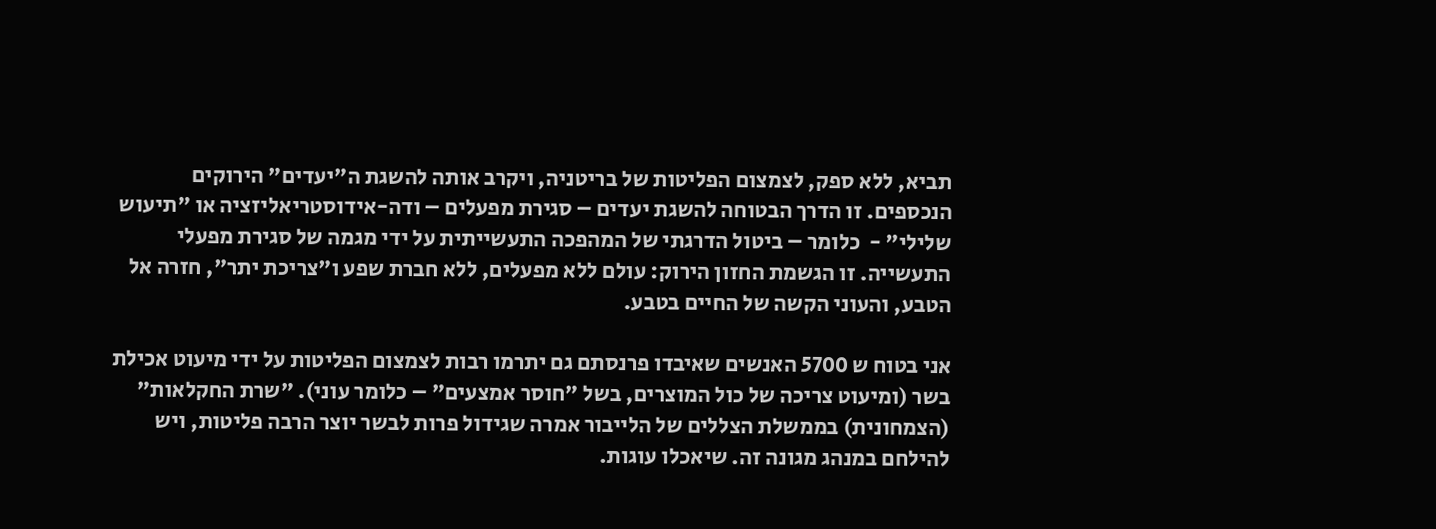תביא, ללא ספק, לצמצום הפליטות של בריטניה, ויקרב אותה להשגת ה"יעדים" הירוקים הנכספים. זו הדרך הבטוחה להשגת יעדים – סגירת מפעלים – ודה-אידוסטריאליזציה או "תיעוש שלילי" -  כלומר – ביטול הדרגתי של המהפכה התעשייתית על ידי מגמה של סגירת מפעלי התעשייה. זו הגשמת החזון הירוק: עולם ללא מפעלים, ללא חברת שפע ו"צריכת יתר", חזרה אל הטבע, והעוני הקשה של החיים בטבע.

אני בטוח ש 5700 האנשים שאיבדו פרנסתם גם יתרמו רבות לצמצום הפליטות על ידי מיעוט אכילת בשר (ומיעוט צריכה של כול המוצרים, בשל "חוסר אמצעים" – כלומר עוני). "שרת החקלאות" (הצמחונית) בממשלת הצללים של הלייבור אמרה שגידול פרות לבשר יוצר הרבה פליטות, ויש להילחם במנהג מגונה זה. שיאכלו עוגות.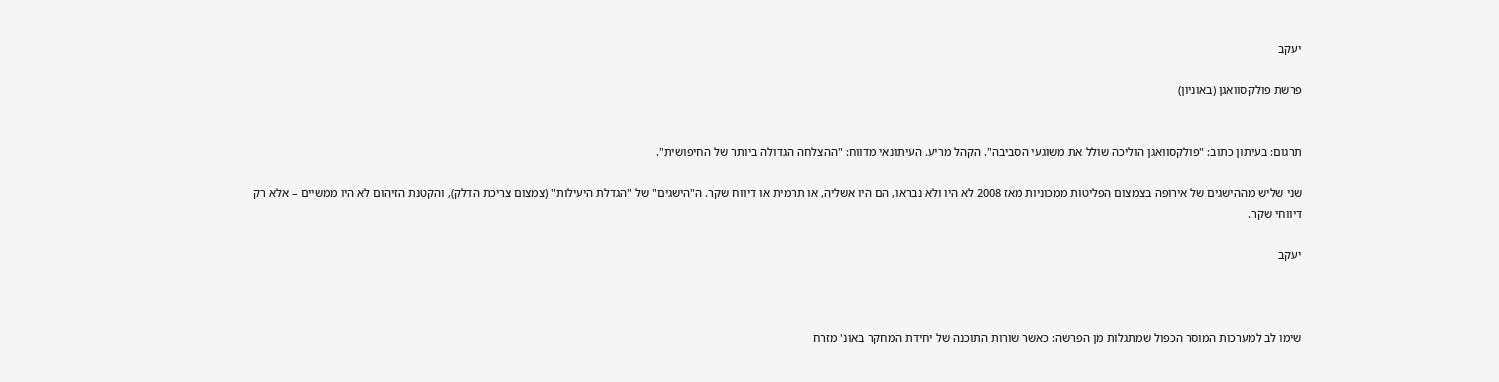יעקב

פרשת פולקסוואגן (באוניון)


תרגום: בעיתון כתוב: "פולקסוואגן הוליכה שולל את משוגעי הסביבה". הקהל מריע. העיתונאי מדווח: "ההצלחה הגדולה ביותר של החיפושית".

שני שליש מההישגים של אירופה בצמצום הפליטות ממכוניות מאז 2008 לא היו ולא נבראו, הם היו אשליה, או תרמית או דיווח שקר. ה"הישגים" של "הגדלת היעילות" (צמצום צריכת הדלק), והקטנת הזיהום לא היו ממשיים – אלא רק דיווחי שקר.

יעקב



שימו לב למערכות המוסר הכפול שמתגלות מן הפרשה: כאשר שורות התוכנה של יחידת המחקר באונ' מזרח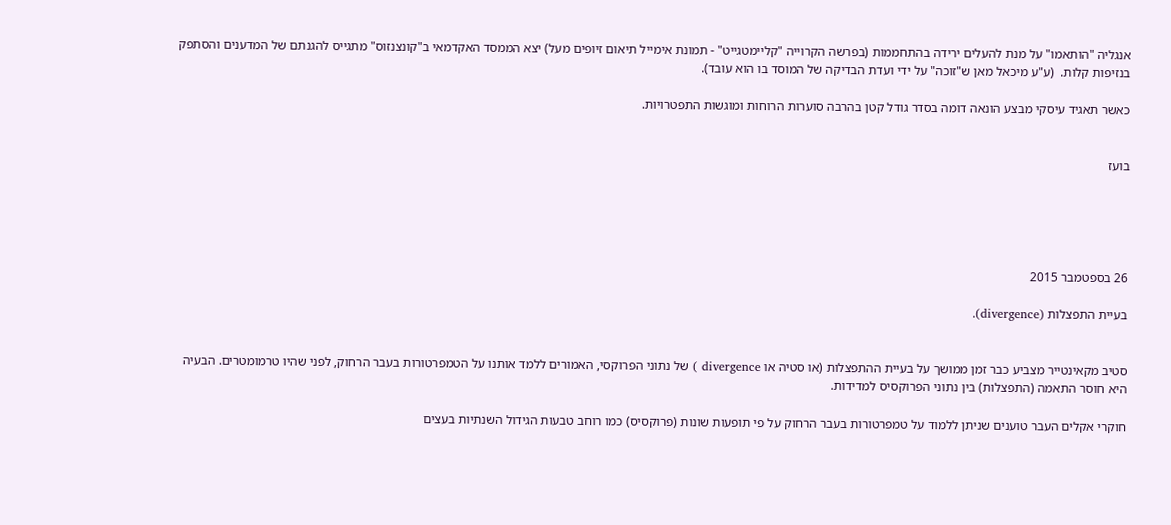אנגליה "הותאמו" על מנת להעלים ירידה בהתחממות (בפרשה הקרוייה "קליימטגייט" - תמונת אימייל תיאום זיופים מעל) יצא הממסד האקדמאי ב"קונצנזוס" מתגייס להגנתם של המדענים והסתפק בנזיפות קלות.  (ע"ע מיכאל מאן ש"זוכה" על ידי ועדת הבדיקה של המוסד בו הוא עובד).

כאשר תאגיד עיסקי מבצע הונאה דומה בסדר גודל קטן בהרבה סוערות הרוחות ומוגשות התפטרויות.


בועז





26 בספטמבר 2015

בעיית התפצלות (divergence).


סטיב מקאינטייר מצביע כבר זמן ממושך על בעיית ההתפצלות (או סטיה או divergence ) של נתוני הפרוקסי, האמורים ללמד אותנו על הטמפרטורות בעבר הרחוק, לפני שהיו טרמומטרים. הבעיה היא חוסר התאמה (התפצלות) בין נתוני הפרוקסיס למדידות.

חוקרי אקלים העבר טוענים שניתן ללמוד על טמפרטורות בעבר הרחוק על פי תופעות שונות (פרוקסיס) כמו רוחב טבעות הגידול השנתיות בעצים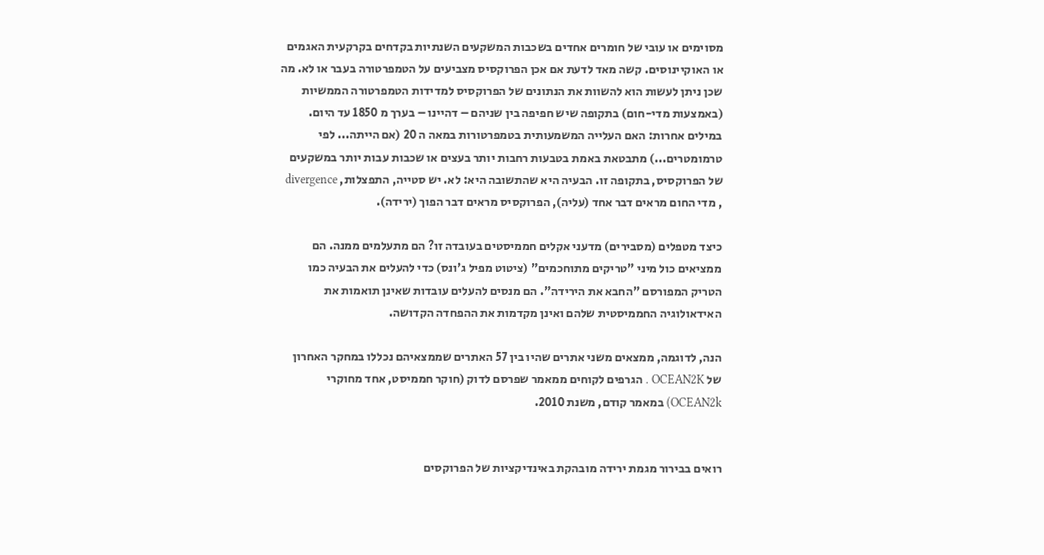מסוימים או עובי של חומרים אחדים בשכבות המשקעים השנתיות בקדחים בקרקעית האגמים או האוקיינוסים. קשה מאד לדעת אם אכן הפרוקסיס מצביעים על הטמפרטורה בעבר או לא. מה שכן ניתן לעשות הוא להשוות את הנתונים של הפרוקסיס למדידות הטמפרטורה הממשיות (באמצעות מדי-חום) בתקופה שיש חפיפה בין שניהם – דהיינו – בערך מ 1850 עד היום. במילים אחרות: האם העלייה המשמעותית בטמפרטורות במאה ה 20 (אם הייתה... לפי טרמומטרים...) מתבטאת באמת בטבעות רחבות יותר בעצים או שכבות עבות יותר במשקעים של הפרוקסיס, בתקופה זו. הבעיה היא שהתשובה היא: לא. יש סטייה, התפצלות, divergence , מדי החום מראים דבר אחד (עליה), הפרוקסיס מראים דבר הפוך (ירידה).

כיצד מטפלים (מסבירים) מדעני אקלים חממיסטים בעובדה זו? הם מתעלמים ממנה. הם ממציאים כול מיני "טריקים מתוחכמים" (ציטוט מפיל ג'ונס) כדי להעלים את הבעיה כמו הטריק המפורסם "החבא את הירידה". הם מנסים להעלים עובדות שאינן תואמות את האידאולוגיה החממיסטית שלהם ואינן מקדמות את ההפחדה הקדושה.

הנה, לדוגמה, ממצאים משני אתרים שהיו בין 57 האתרים שממצאיהם נכללו במחקר האחרון של OCEAN2K . הגרפים לקוחים ממאמר שפרסם לדוק (חוקר חממיסט, אחד מחוקרי OCEAN2k) במאמר קודם, משנת 2010.


רואים בבירור מגמת ירידה מובהקת באינדיקציות של הפרוקסים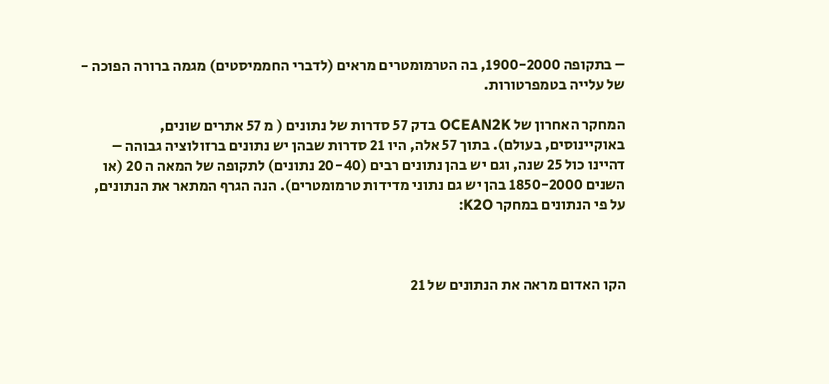– בתקופה 1900-2000, בה הטרמומטרים מראים (לדברי החממיסטים) מגמה ברורה הפוכה - של עלייה בטמפרטורות.

המחקר האחרון של OCEAN2K בדק 57 סדרות של נתונים ( מ 57 אתרים שונים, באוקיינוסים, בעולם). בתוך 57 אלה, היו 21 סדרות שבהן יש נתונים ברזולוציה גבוהה – דהיינו כול 25 שנה, וגם יש בהן נתונים רבים (20-40 נתונים) לתקופה של המאה ה 20 (או השנים 1850-2000 בהן יש גם נתוני מדידות טרמומטרים). הנה הגרף המתאר את הנתונים, על פי הנתונים במחקר K2O:



הקו האדום מראה את הנתונים של 21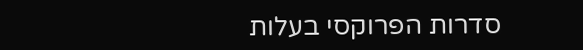סדרות הפרוקסי בעלות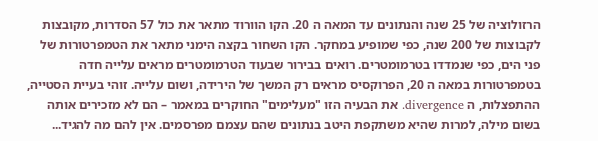הרזולוציה של 25 שנה והנתונים עד המאה ה 20. הקו הוורוד מתאר את כול 57 הסדרות, מקובצות לקבוצות של 200 שנה, כפי שמופיע במחקר. הקו השחור בקצה הימני מתאר את הטמפרטורות של פני הים, כפי שנמדדו בטרמומטרים. רואים בבירור שבעוד הטרמומטרים מראים עלייה חדה בטמפרטורות במאה ה 20, הפרוקסיס מראים רק המשך של הירידה, ושום עלייה. זוהי בעיית הסטייה, ההתפצלות, ה divergence. את הבעיה הזו "מעלימים" החוקרים במאמר – הם לא מזכירים אותה בשום מילה, למרות שהיא משתקפת היטב בנתונים שהם עצמם מפרסמים. אין להם מה להגיד...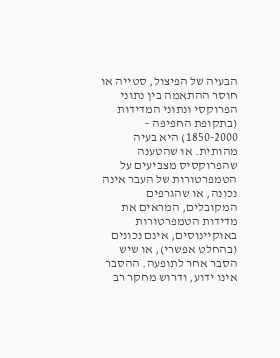הבעיה של הפיצול, סטייה או חוסר ההתאמה בין נתוני הפרוקסי ונתוני המדידות (בתקופת החפיפה – 1850-2000) היא בעיה מהותית. או שהטענה שהפרוקסיס מצביעים על הטמפרטורות של העבר אינה נכונה, או שהגרפים המקובלים, המראים את מדידות הטמפרטורות באוקיינוסים, אינם נכונים (בהחלט אפשרי), או שיש הסבר אחר לתופעה. ההסבר אינו ידוע, ודרוש מחקר רב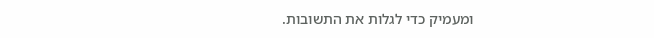ומעמיק כדי לגלות את התשובות.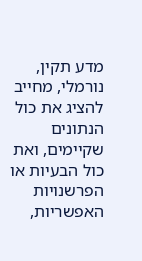מדע תקין, נורמלי, מחייב להציג את כול הנתונים שקיימים, ואת כול הבעיות או הפרשנויות האפשריות,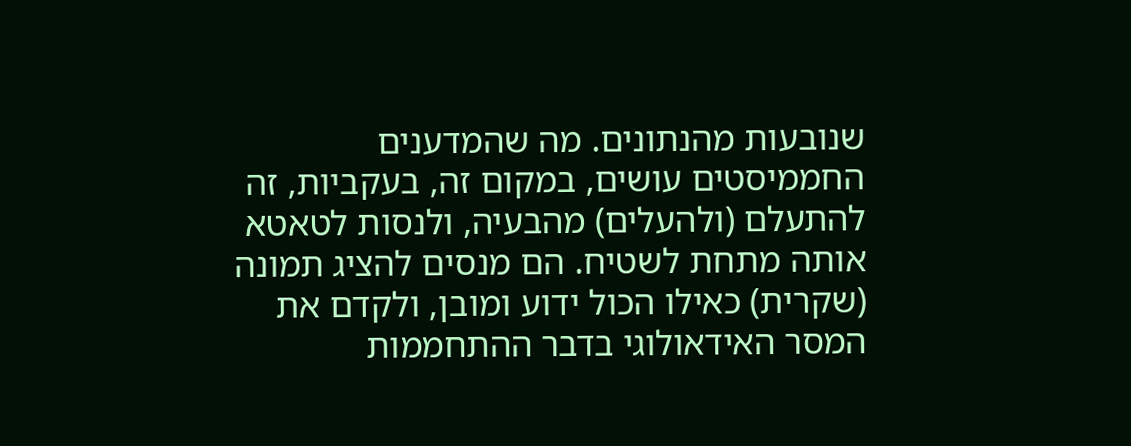שנובעות מהנתונים. מה שהמדענים החממיסטים עושים, במקום זה, בעקביות, זה להתעלם (ולהעלים) מהבעיה, ולנסות לטאטא אותה מתחת לשטיח. הם מנסים להציג תמונה (שקרית) כאילו הכול ידוע ומובן, ולקדם את המסר האידאולוגי בדבר ההתחממות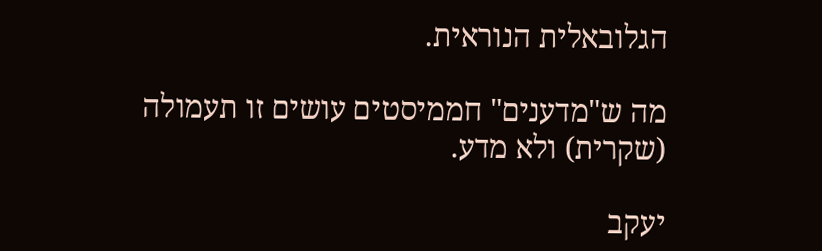הגלובאלית הנוראית.

מה ש"מדענים" חממיסטים עושים זו תעמולה (שקרית) ולא מדע.

יעקב